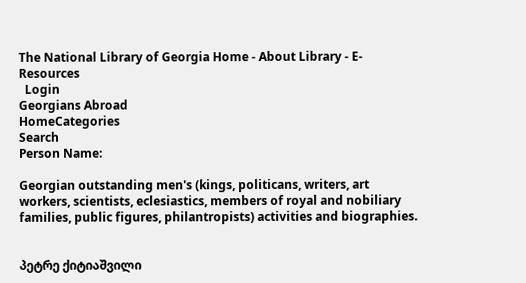The National Library of Georgia Home - About Library - E-Resources
  Login
Georgians Abroad
HomeCategories
Search
Person Name:

Georgian outstanding men's (kings, politicans, writers, art workers, scientists, eclesiastics, members of royal and nobiliary families, public figures, philantropists) activities and biographies.


პეტრე ქიტიაშვილი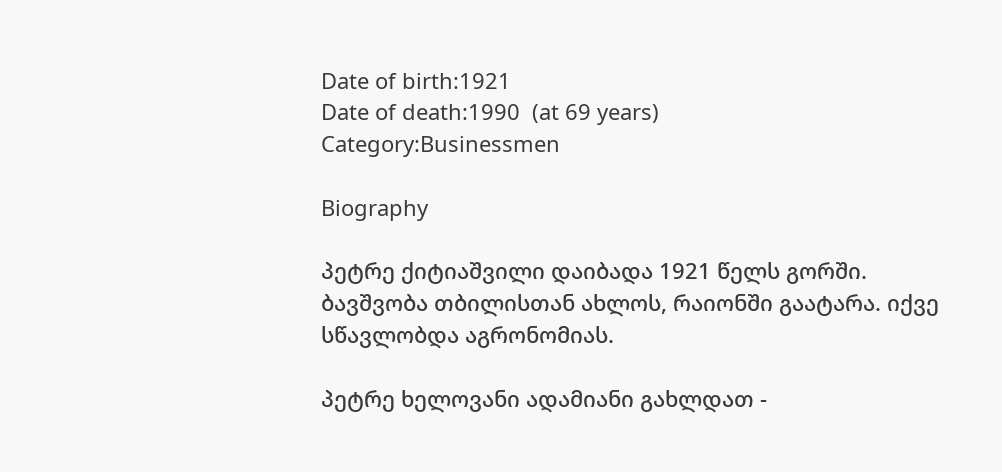Date of birth:1921
Date of death:1990  (at 69 years)
Category:Businessmen

Biography

პეტრე ქიტიაშვილი დაიბადა 1921 წელს გორში. ბავშვობა თბილისთან ახლოს, რაიონში გაატარა. იქვე სწავლობდა აგრონომიას.

პეტრე ხელოვანი ადამიანი გახლდათ -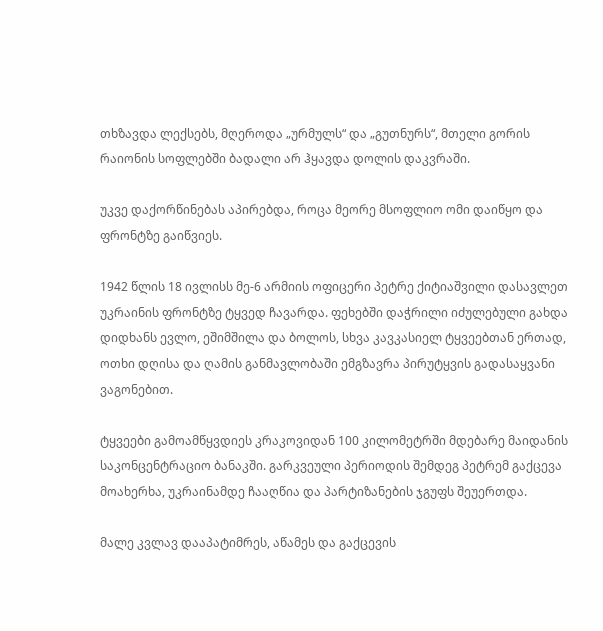თხზავდა ლექსებს, მღეროდა „ურმულს“ და „გუთნურს“, მთელი გორის რაიონის სოფლებში ბადალი არ ჰყავდა დოლის დაკვრაში.

უკვე დაქორწინებას აპირებდა, როცა მეორე მსოფლიო ომი დაიწყო და ფრონტზე გაიწვიეს.

1942 წლის 18 ივლისს მე-6 არმიის ოფიცერი პეტრე ქიტიაშვილი დასავლეთ უკრაინის ფრონტზე ტყვედ ჩავარდა. ფეხებში დაჭრილი იძულებული გახდა დიდხანს ევლო, ეშიმშილა და ბოლოს, სხვა კავკასიელ ტყვეებთან ერთად, ოთხი დღისა და ღამის განმავლობაში ემგზავრა პირუტყვის გადასაყვანი ვაგონებით.

ტყვეები გამოამწყვდიეს კრაკოვიდან 100 კილომეტრში მდებარე მაიდანის საკონცენტრაციო ბანაკში. გარკვეული პერიოდის შემდეგ პეტრემ გაქცევა მოახერხა, უკრაინამდე ჩააღწია და პარტიზანების ჯგუფს შეუერთდა.

მალე კვლავ დააპატიმრეს, აწამეს და გაქცევის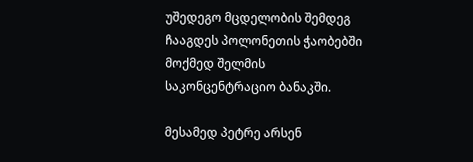უშედეგო მცდელობის შემდეგ ჩააგდეს პოლონეთის ჭაობებში მოქმედ შელმის საკონცენტრაციო ბანაკში.

მესამედ პეტრე არსენ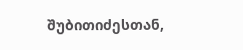შუბითიძესთან,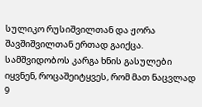სულიკო რუსიშვილთან და ჟორა შავშიშვილთან ერთად გაიქცა. სამშვიდობოს კარგა ხნის გასულები იყვნენ, როცაშეიტყვეს, რომ მათ ნაცვლად 9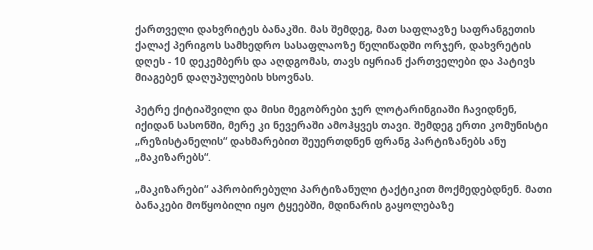ქართველი დახვრიტეს ბანაკში. მას შემდეგ, მათ საფლავზე საფრანგეთის ქალაქ პერიგოს სამხედრო სასაფლაოზე წელიწადში ორჯერ, დახვრეტის დღეს - 10 დეკემბერს და აღდგომას, თავს იყრიან ქართველები და პატივს მიაგებენ დაღუპულების ხსოვნას.

პეტრე ქიტიაშვილი და მისი მეგობრები ჯერ ლოტარინგიაში ჩავიდნენ, იქიდან სასონში, მერე კი ნევერაში ამოჰყვეს თავი. შემდეგ ერთი კომუნისტი „რეზისტანელის“ დახმარებით შეუერთდნენ ფრანგ პარტიზანებს ანუ „მაკიზარებს“.

„მაკიზარები“ აპრობირებული პარტიზანული ტაქტიკით მოქმედებდნენ. მათი ბანაკები მოწყობილი იყო ტყეებში, მდინარის გაყოლებაზე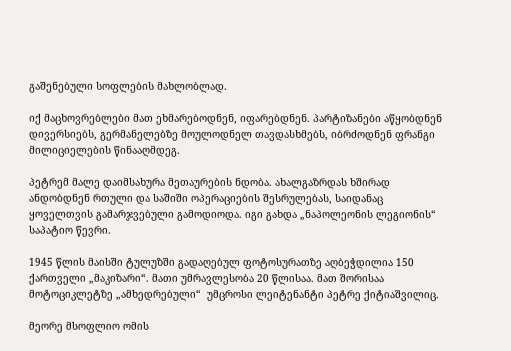გაშენებული სოფლების მახლობლად.

იქ მაცხოვრებლები მათ ეხმარებოდნენ, იფარებდნენ. პარტიზანები აწყობდნენ დივერსიებს, გერმანელებზე მოულოდნელ თავდასხმებს, იბრძოდნენ ფრანგი მილიციელების წინააღმდეგ.

პეტრემ მალე დაიმსახურა მეთაურების ნდობა. ახალგაზრდას ხშირად ანდობდნენ რთული და საშიში ოპერაციების შესრულებას, საიდანაც ყოველთვის გამარჯვებული გამოდიოდა. იგი გახდა „ნაპოლეონის ლეგიონის“ საპატიო წევრი.

1945 წლის მაისში ტულუზში გადაღებულ ფოტოსურათზე აღბეჭდილია 150 ქართველი „მაკიზარი“. მათი უმრავლესობა 20 წლისაა. მათ შორისაა მოტოციკლეტზე „ამხედრებული“  უმცროსი ლეიტენანტი პეტრე ქიტიაშვილიც.

მეორე მსოფლიო ომის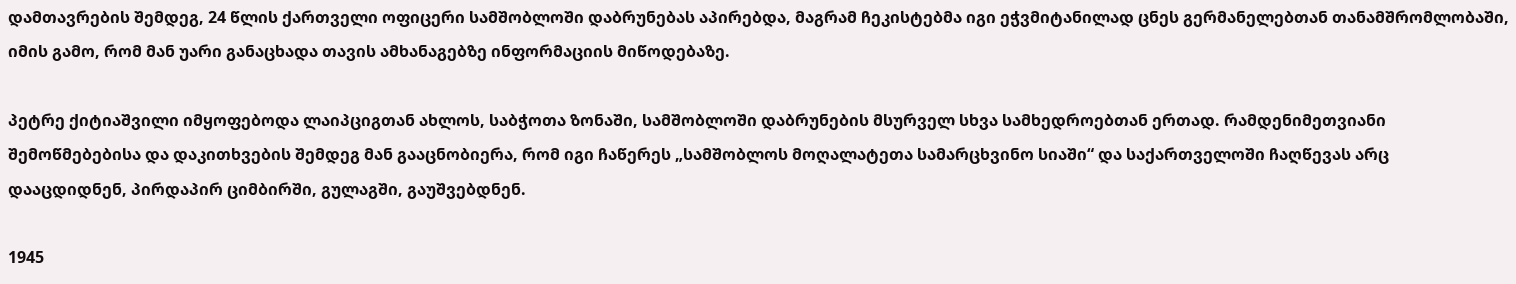დამთავრების შემდეგ, 24 წლის ქართველი ოფიცერი სამშობლოში დაბრუნებას აპირებდა, მაგრამ ჩეკისტებმა იგი ეჭვმიტანილად ცნეს გერმანელებთან თანამშრომლობაში, იმის გამო, რომ მან უარი განაცხადა თავის ამხანაგებზე ინფორმაციის მიწოდებაზე.

პეტრე ქიტიაშვილი იმყოფებოდა ლაიპციგთან ახლოს, საბჭოთა ზონაში, სამშობლოში დაბრუნების მსურველ სხვა სამხედროებთან ერთად. რამდენიმეთვიანი შემოწმებებისა და დაკითხვების შემდეგ მან გააცნობიერა, რომ იგი ჩაწერეს „სამშობლოს მოღალატეთა სამარცხვინო სიაში“ და საქართველოში ჩაღწევას არც დააცდიდნენ, პირდაპირ ციმბირში, გულაგში, გაუშვებდნენ.

1945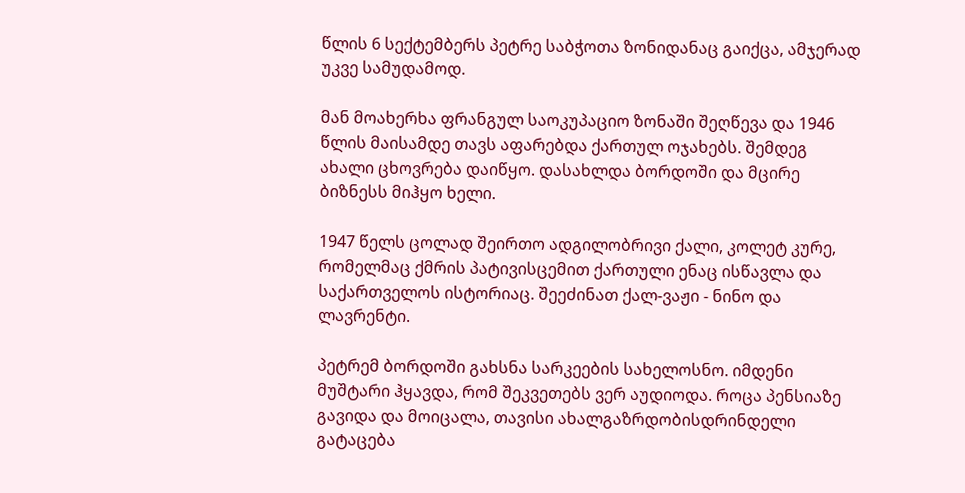წლის 6 სექტემბერს პეტრე საბჭოთა ზონიდანაც გაიქცა, ამჯერად უკვე სამუდამოდ.

მან მოახერხა ფრანგულ საოკუპაციო ზონაში შეღწევა და 1946 წლის მაისამდე თავს აფარებდა ქართულ ოჯახებს. შემდეგ ახალი ცხოვრება დაიწყო. დასახლდა ბორდოში და მცირე ბიზნესს მიჰყო ხელი.

1947 წელს ცოლად შეირთო ადგილობრივი ქალი, კოლეტ კურე, რომელმაც ქმრის პატივისცემით ქართული ენაც ისწავლა და საქართველოს ისტორიაც. შეეძინათ ქალ-ვაჟი - ნინო და ლავრენტი.

პეტრემ ბორდოში გახსნა სარკეების სახელოსნო. იმდენი მუშტარი ჰყავდა, რომ შეკვეთებს ვერ აუდიოდა. როცა პენსიაზე გავიდა და მოიცალა, თავისი ახალგაზრდობისდრინდელი გატაცება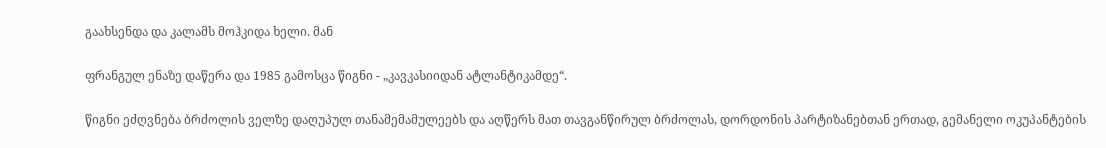გაახსენდა და კალამს მოჰკიდა ხელი. მან

ფრანგულ ენაზე დაწერა და 1985 გამოსცა წიგნი - „კავკასიიდან ატლანტიკამდე“.

წიგნი ეძღვნება ბრძოლის ველზე დაღუპულ თანამემამულეებს და აღწერს მათ თავგანწირულ ბრძოლას, დორდონის პარტიზანებთან ერთად, გემანელი ოკუპანტების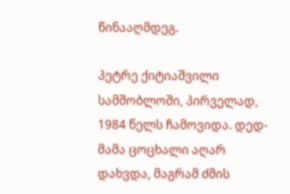წინააღმდეგ.

პეტრე ქიტიაშვილი სამშობლოში, პირველად, 1984 წელს ჩამოვიდა. დედ-მამა ცოცხალი აღარ დახვდა, მაგრამ ძმის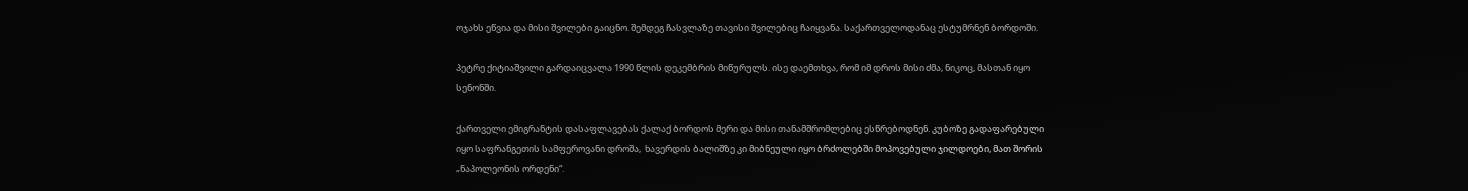ოჯახს ეწვია და მისი შვილები გაიცნო. შემდეგ ჩასვლაზე თავისი შვილებიც ჩაიყვანა. საქართველოდანაც ესტუმრნენ ბორდოში.

პეტრე ქიტიაშვილი გარდაიცვალა 1990 წლის დეკემბრის მიწურულს. ისე დაემთხვა, რომ იმ დროს მისი ძმა, ნიკოც, მასთან იყო სენონში.

ქართველი ემიგრანტის დასაფლავებას ქალაქ ბორდოს მერი და მისი თანამშრომლებიც ესწრებოდნენ. კუბოზე გადაფარებული იყო საფრანგეთის სამფეროვანი დროშა,  ხავერდის ბალიშზე კი მიბნეული იყო ბრძოლებში მოპოვებული ჯილდოები, მათ შორის „ნაპოლეონის ორდენი“.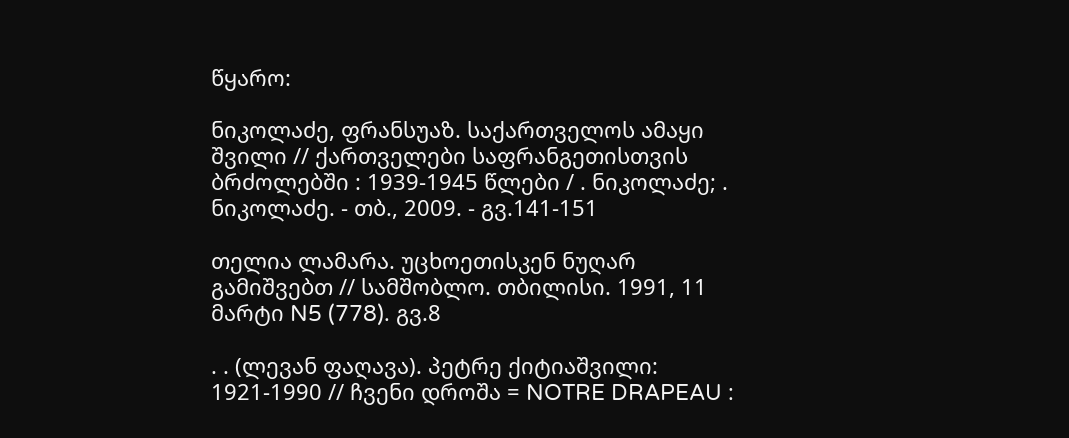წყარო:

ნიკოლაძე, ფრანსუაზ. საქართველოს ამაყი შვილი // ქართველები საფრანგეთისთვის ბრძოლებში : 1939-1945 წლები / . ნიკოლაძე; . ნიკოლაძე. - თბ., 2009. - გვ.141-151

თელია ლამარა. უცხოეთისკენ ნუღარ გამიშვებთ // სამშობლო. თბილისი. 1991, 11 მარტი N5 (778). გვ.8

. . (ლევან ფაღავა). პეტრე ქიტიაშვილი: 1921-1990 // ჩვენი დროშა = NOTRE DRAPEAU :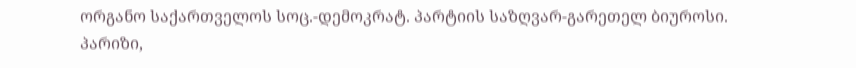ორგანო საქართველოს სოც.-დემოკრატ. პარტიის საზღვარ-გარეთელ ბიუროსი. პარიზი,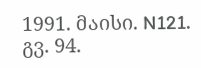1991. მაისი. N121. გვ. 94.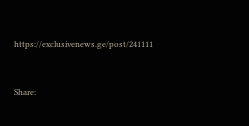https://exclusivenews.ge/post/241111


Share: